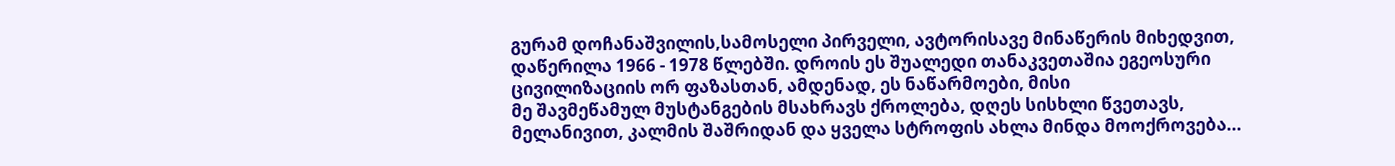გურამ დოჩანაშვილის,სამოსელი პირველი, ავტორისავე მინაწერის მიხედვით, დაწერილა 1966 - 1978 წლებში. დროის ეს შუალედი თანაკვეთაშია ეგეოსური ცივილიზაციის ორ ფაზასთან, ამდენად, ეს ნაწარმოები, მისი
მე შავმეწამულ მუსტანგების მსახრავს ქროლება, დღეს სისხლი წვეთავს, მელანივით, კალმის შაშრიდან და ყველა სტროფის ახლა მინდა მოოქროვება...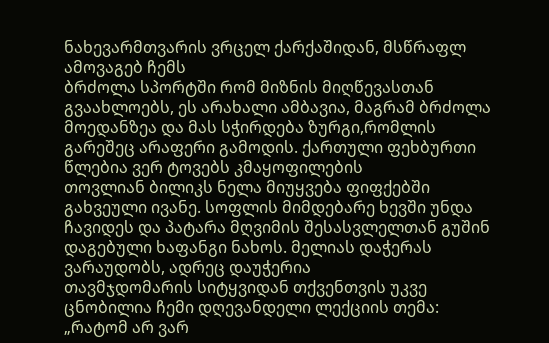ნახევარმთვარის ვრცელ ქარქაშიდან, მსწრაფლ ამოვაგებ ჩემს
ბრძოლა სპორტში რომ მიზნის მიღწევასთან გვაახლოებს, ეს არახალი ამბავია, მაგრამ ბრძოლა მოედანზეა და მას სჭირდება ზურგი,რომლის გარეშეც არაფერი გამოდის. ქართული ფეხბურთი წლებია ვერ ტოვებს კმაყოფილების
თოვლიან ბილიკს ნელა მიუყვება ფიფქებში გახვეული ივანე. სოფლის მიმდებარე ხევში უნდა ჩავიდეს და პატარა მღვიმის შესასვლელთან გუშინ დაგებული ხაფანგი ნახოს. მელიას დაჭერას ვარაუდობს, ადრეც დაუჭერია
თავმჯდომარის სიტყვიდან თქვენთვის უკვე ცნობილია ჩემი დღევანდელი ლექციის თემა: „რატომ არ ვარ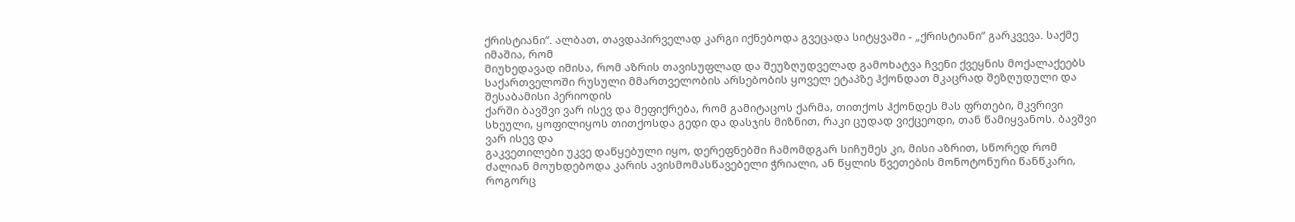ქრისტიანი“. ალბათ, თავდაპირველად კარგი იქნებოდა გვეცადა სიტყვაში - „ქრისტიანი“ გარკვევა. საქმე იმაშია, რომ
მიუხედავად იმისა, რომ აზრის თავისუფლად და შეუზღუდველად გამოხატვა ჩვენი ქვეყნის მოქალაქეებს საქართველოში რუსული მმართველობის არსებობის ყოველ ეტაპზე ჰქონდათ მკაცრად შეზღუდული და შესაბამისი პერიოდის
ქარში ბავშვი ვარ ისევ და მეფიქრება, რომ გამიტაცოს ქარმა, თითქოს ჰქონდეს მას ფრთები, მკვრივი სხეული, ყოფილიყოს თითქოსდა გედი და დასჯის მიზნით, რაკი ცუდად ვიქცეოდი, თან წამიყვანოს. ბავშვი ვარ ისევ და
გაკვეთილები უკვე დაწყებული იყო, დერეფნებში ჩამომდგარ სიჩუმეს კი, მისი აზრით, სწორედ რომ ძალიან მოუხდებოდა კარის ავისმომასწავებელი ჭრიალი, ან წყლის წვეთების მონოტონური წანწკარი, როგორც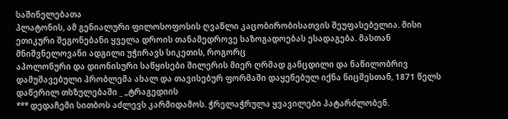საშინელებათა
პლატონის, ამ გენიალური ფილოსოფოსის ღვაწლი კაცობირობისათვის შეუფასებელია. მისი ეთიკური შეგონებანი ყველა დროის თანამედროვე საზოგადოებას ესადაგება. მასთან მნიშვნელოვანი ადგილი უჭირავს სიკეთის, როგორც
აპოლონური და დიონისური საწყისები შილერის მიერ ღრმად განცდილი და ნაწილობრივ დამუშავებული პრობლემა ახალ და თავისებურ ფორმაში დაყენებულ იქნა ნიცშესთან, 1871 წელს დაწერილ თხზულებაში _ „ტრაგედიის
*** დედაჩემი სითბოს აძლევს კარმიდამოს. ჭრელაჭრულა ყვავილები პატარძლობენ.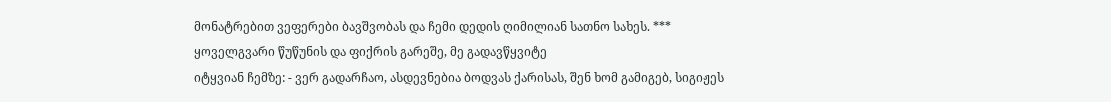მონატრებით ვეფერები ბავშვობას და ჩემი დედის ღიმილიან სათნო სახეს. *** ყოველგვარი წუწუნის და ფიქრის გარეშე, მე გადავწყვიტე
იტყვიან ჩემზე: - ვერ გადარჩაო, ასდევნებია ბოდვას ქარისას, შენ ხომ გამიგებ, სიგიჟეს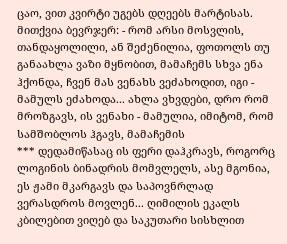ცაო, ვით კვირტი უგებს დღეებს მარტისას. მითქვია ბევრჯერ: - რომ არსი მოსვლის, თანდაყოლილი, ან შეძენილია, ფოთოლს თუ
განაახლა ვაზი მყნობით, მამაჩემს სხვა ენა ჰქონდა, ჩვენ მას ვენახს ვეძახოდით, იგი - მამულს ეძახოდა... ახლა ვხვდები, დრო რომ მროზგავს, ის ვენახი - მამულია, იმიტომ, რომ სამშობლოს ჰგავს, მამაჩემის
*** დედამიწასაც ის ფერი დაჰკრავს, როგორც ლოგინის ბინადრის მომვლელს, ასე მგონია, ეს ჟამი მკარგავს და საპოვნრლად ვერასდროს მოვლენ... ღიმილის ეკალს კბილებით ვიღებ და საკუთარი სისხლით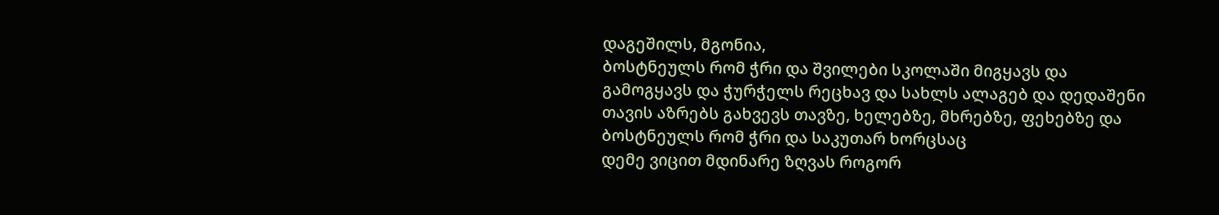დაგეშილს, მგონია,
ბოსტნეულს რომ ჭრი და შვილები სკოლაში მიგყავს და გამოგყავს და ჭურჭელს რეცხავ და სახლს ალაგებ და დედაშენი თავის აზრებს გახვევს თავზე, ხელებზე, მხრებზე, ფეხებზე და ბოსტნეულს რომ ჭრი და საკუთარ ხორცსაც
დემე ვიცით მდინარე ზღვას როგორ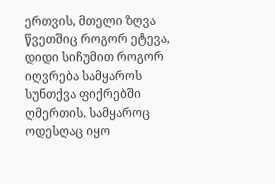ერთვის, მთელი ზღვა წვეთშიც როგორ ეტევა, დიდი სიჩუმით როგორ იღვრება სამყაროს სუნთქვა ფიქრებში ღმერთის. სამყაროც ოდესღაც იყო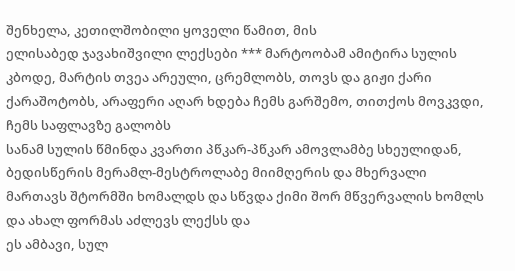შენხელა, კეთილშობილი ყოველი წამით, მის
ელისაბედ ჯავახიშვილი ლექსები *** მარტოობამ ამიტირა სულის კბოდე, მარტის თვეა არეული, ცრემლობს, თოვს და გიჟი ქარი ქარაშოტობს, არაფერი აღარ ხდება ჩემს გარშემო, თითქოს მოვკვდი, ჩემს საფლავზე გალობს
სანამ სულის წმინდა კვართი პწკარ-პწკარ ამოვლამბე სხეულიდან, ბედისწერის მერამლ-მესტროლაბე მიიმღერის და მხერვალი მართავს შტორმში ხომალდს და სწვდა ქიმი შორ მწვერვალის ხომლს და ახალ ფორმას აძლევს ლექსს და
ეს ამბავი, სულ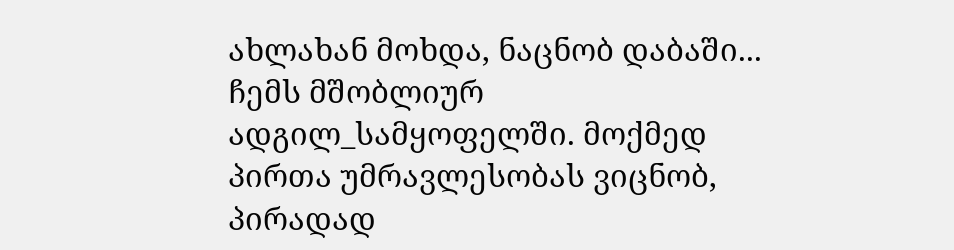ახლახან მოხდა, ნაცნობ დაბაში... ჩემს მშობლიურ ადგილ_სამყოფელში. მოქმედ პირთა უმრავლესობას ვიცნობ, პირადად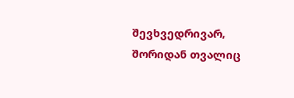შევხვედრივარ, შორიდან თვალიც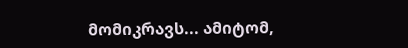მომიკრავს... ამიტომ,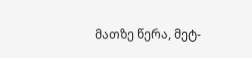მათზე წერა, მეტ-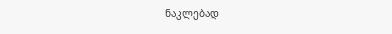ნაკლებად